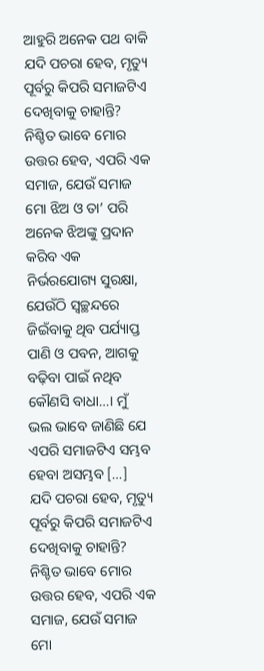ଆହୁରି ଅନେକ ପଥ ବାକି
ଯଦି ପଚରା ହେବ, ମୃତ୍ୟୁ ପୂର୍ବରୁ କିପରି ସମାଜଟିଏ ଦେଖିବାକୁ ଚାହାନ୍ତି? ନିଶ୍ଚିତ ଭାବେ ମୋର ଉତ୍ତର ହେବ, ଏପରି ଏକ ସମାଜ, ଯେଉଁ ସମାଜ ମୋ ଝିଅ ଓ ତା’ ପରି ଅନେକ ଝିଅଙ୍କୁ ପ୍ରଦାନ କରିବ ଏକ ନିର୍ଭରଯୋଗ୍ୟ ସୁରକ୍ଷା, ଯେଉଁଠି ସ୍ୱଚ୍ଛନ୍ଦରେ ଜିଇଁବାକୁ ଥିବ ପର୍ଯ୍ୟାପ୍ତ ପାଣି ଓ ପବନ, ଆଗକୁ ବଢ଼ିବା ପାଇଁ ନଥିବ କୌଣସି ବାଧା…। ମୁଁ ଭଲ ଭାବେ ଜାଣିଛି ଯେ ଏପରି ସମାଜଟିଏ ସମ୍ଭବ ହେବା ଅସମ୍ଭବ […]
ଯଦି ପଚରା ହେବ, ମୃତ୍ୟୁ ପୂର୍ବରୁ କିପରି ସମାଜଟିଏ ଦେଖିବାକୁ ଚାହାନ୍ତି? ନିଶ୍ଚିତ ଭାବେ ମୋର ଉତ୍ତର ହେବ, ଏପରି ଏକ ସମାଜ, ଯେଉଁ ସମାଜ ମୋ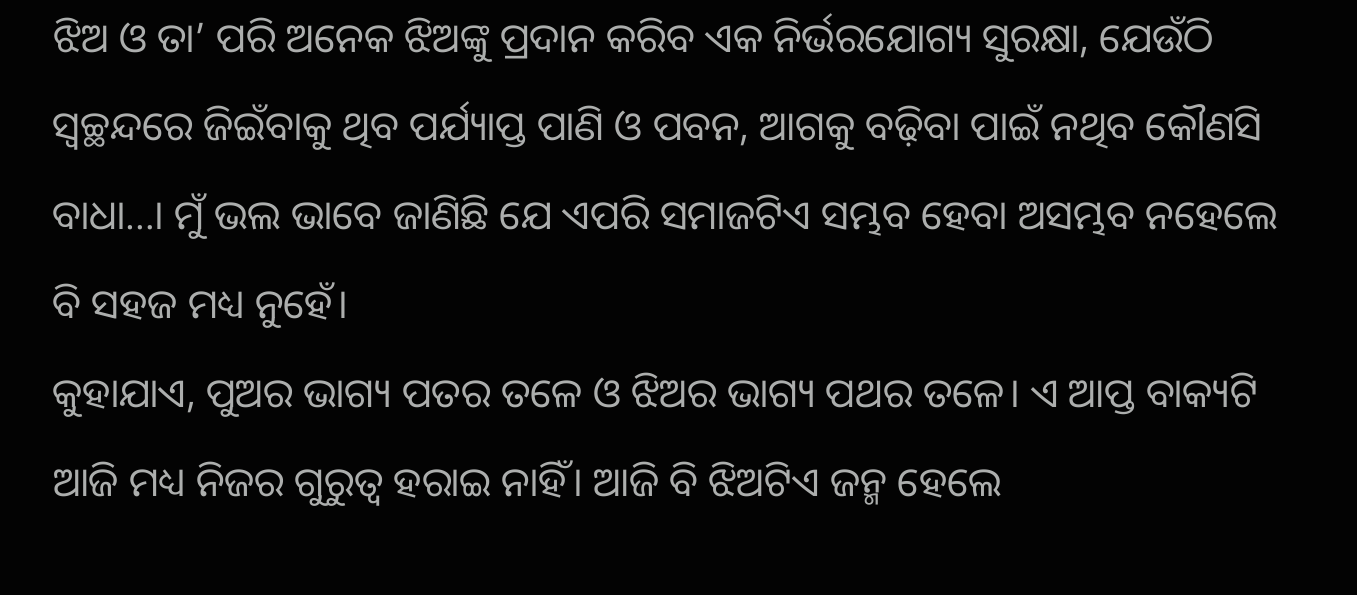ଝିଅ ଓ ତା’ ପରି ଅନେକ ଝିଅଙ୍କୁ ପ୍ରଦାନ କରିବ ଏକ ନିର୍ଭରଯୋଗ୍ୟ ସୁରକ୍ଷା, ଯେଉଁଠି ସ୍ୱଚ୍ଛନ୍ଦରେ ଜିଇଁବାକୁ ଥିବ ପର୍ଯ୍ୟାପ୍ତ ପାଣି ଓ ପବନ, ଆଗକୁ ବଢ଼ିବା ପାଇଁ ନଥିବ କୌଣସି ବାଧା…। ମୁଁ ଭଲ ଭାବେ ଜାଣିଛି ଯେ ଏପରି ସମାଜଟିଏ ସମ୍ଭବ ହେବା ଅସମ୍ଭବ ନହେଲେ ବି ସହଜ ମଧ୍ୟ ନୁହେଁ।
କୁହାଯାଏ, ପୁଅର ଭାଗ୍ୟ ପତର ତଳେ ଓ ଝିଅର ଭାଗ୍ୟ ପଥର ତଳେ। ଏ ଆପ୍ତ ବାକ୍ୟଟି ଆଜି ମଧ୍ୟ ନିଜର ଗୁରୁତ୍ୱ ହରାଇ ନାହିଁ। ଆଜି ବି ଝିଅଟିଏ ଜନ୍ମ ହେଲେ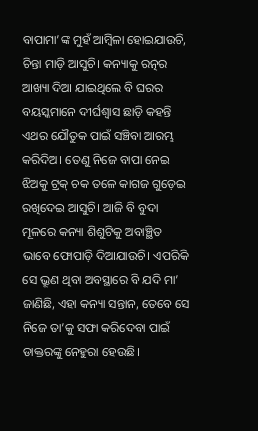ବାପାମା’ଙ୍କ ମୁହଁ ଆମ୍ୱିଳା ହୋଇଯାଉଚି, ଚିନ୍ତା ମାଡ଼ି ଆସୁଚି। କନ୍ୟାକୁ ରତ୍ନର ଆଖ୍ୟା ଦିଆ ଯାଇଥିଲେ ବି ଘରର ବୟସ୍କମାନେ ଦୀର୍ଘଶ୍ୱାସ ଛାଡ଼ି କହନ୍ତି ଏଥର ଯୌତୁକ ପାଇଁ ସଞ୍ଚିବା ଆରମ୍ଭ କରିଦିଅ। ତେଣୁ ନିଜେ ବାପା ନେଇ ଝିଅକୁ ଟ୍ରକ୍ ଚକ ତଳେ କାଗଜ ଗୁଡ଼େଇ ରଖିଦେଇ ଆସୁଚି। ଆଜି ବି ବୁଦା ମୂଳରେ କନ୍ୟା ଶିଶୁଟିକୁ ଅବାଞ୍ଛିତ ଭାବେ ଫୋପାଡ଼ି ଦିଆଯାଉଚି। ଏପରିକି ସେ ଭ୍ରୂଣ ଥିବା ଅବସ୍ଥାରେ ବି ଯଦି ମା’ ଜାଣିଛି, ଏହା କନ୍ୟା ସନ୍ତାନ, ତେବେ ସେ ନିଜେ ତା’କୁ ସଫା କରିଦେବା ପାଇଁ ଡାକ୍ତରଙ୍କୁ ନେହୁରା ହେଉଛି।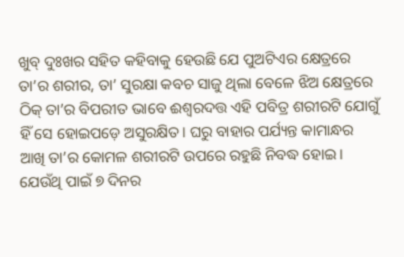ଖୁବ୍ ଦୁଃଖର ସହିତ କହିବାକୁ ହେଉଛି ଯେ ପୁଅଟିଏର କ୍ଷେତ୍ରରେ ତା’ର ଶରୀର, ତା’ ସୁରକ୍ଷା କବଚ ସାଜୁ ଥିଲା ବେଳେ ଝିଅ କ୍ଷେତ୍ରରେ ଠିକ୍ ତା’ର ବିପରୀତ ଭାବେ ଈଶ୍ୱରଦତ୍ତ ଏହି ପବିତ୍ର ଶରୀରଟି ଯୋଗୁଁ ହିଁ ସେ ହୋଇପଡ଼େ ଅସୁରକ୍ଷିତ। ଘରୁ ବାହାର ପର୍ଯ୍ୟନ୍ତ କାମାନ୍ଧର ଆଖି ତା’ର କୋମଳ ଶରୀରଟି ଉପରେ ରହୁଛି ନିବଦ୍ଧ ହୋଇ। ଯେଉଁଥି ପାଇଁ ୭ ଦିନର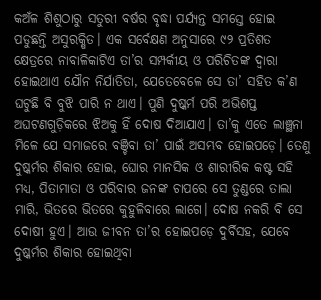କଅଁଳ ଶିଶୁଠାରୁ ସତୁରୀ ବର୍ଷର ବୃଦ୍ଧା ପର୍ଯ୍ୟନ୍ତ ସମସ୍ତେ ହୋଇ ପଡୁଛନ୍ତି ଅସୁରକ୍ଷିତ। ଏକ ସର୍ବେକ୍ଷଣ ଅନୁସାରେ ୯୨ ପ୍ରତିଶତ କ୍ଷେତ୍ରରେ ନାବାଳିକାଟିଏ ତା’ର ସମ୍ପର୍କୀୟ ଓ ପରିଚିତଙ୍କ ଦ୍ୱାରା ହୋଇଥାଏ ଯୌନ ନିର୍ଯାତିତା, ଯେତେବେଳେ ସେ ତା’ ସହିତ କ’ଣ ଘଟୁଛି ବି ବୁଝି ପାରି ନ ଥାଏ। ପୁଣି ଦୁଷ୍କର୍ମ ପରି ଅଭିଶପ୍ତ ଅଘଟଣଗୁଡ଼ିକରେ ଝିଅକୁ ହିଁ ଦୋଷ ଦିଆଯାଏ। ତା’କୁ ଏତେ ଲାଞ୍ଛନା ମିଳେ ଯେ ସମାଜରେ ବଞ୍ଚିବା ତା’ ପାଇଁ ଅସମ୍ଭବ ହୋଇପଡ଼େ। ତେଣୁ ଦୁଷ୍କର୍ମର ଶିକାର ହୋଇ, ଘୋର ମାନସିକ ଓ ଶାରୀରିକ କଷ୍ଟ ସହି ମଧ୍ୟ, ପିତାମାତା ଓ ପରିବାର ଜନଙ୍କ ଚାପରେ ସେ ତୁଣ୍ଡରେ ତାଲା ମାରି, ଭିତରେ ଭିତରେ କୁହୁଳିବାରେ ଲାଗେ। ଦୋଷ ନକରି ବି ସେ ଦୋଷୀ ହୁଏ। ଆଉ ଜୀବନ ତା’ର ହୋଇପଡ଼େ ଦୁର୍ବିସହ, ଯେବେ ଦୁଷ୍କର୍ମର ଶିକାର ହୋଇଥିବା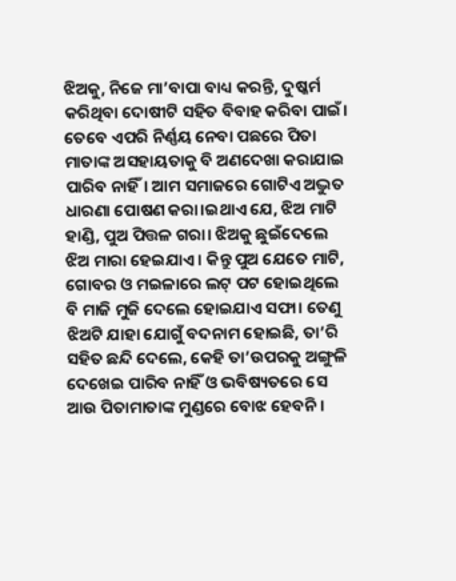ଝିଅକୁ, ନିଜେ ମା’ବାପା ବାଧ୍ୟ କରନ୍ତି, ଦୁଷ୍କର୍ମ କରିଥିବା ଦୋଷୀଟି ସହିତ ବିବାହ କରିବା ପାଇଁ।
ତେବେ ଏପରି ନିର୍ଣ୍ଣୟ ନେବା ପଛରେ ପିତା ମାତାଙ୍କ ଅସହାୟତାକୁ ବି ଅଣଦେଖା କରାଯାଇ ପାରିବ ନାହିଁ। ଆମ ସମାଜରେ ଗୋଟିଏ ଅଦ୍ଭୁତ ଧାରଣା ପୋଷଣ କରା।ଇଥାଏ ଯେ, ଝିଅ ମାଟି ହାଣ୍ଡି, ପୁଅ ପିତ୍ତଳ ଗରା। ଝିଅକୁ ଛୁଇଁଦେଲେ ଝିଅ ମାରା ହେଇଯାଏ। କିନ୍ତୁ ପୁଅ ଯେତେ ମାଟି, ଗୋବର ଓ ମଇଳାରେ ଲଟ୍ ପଟ ହୋଇଥିଲେ ବି ମାଜି ମୁଜି ଦେଲେ ହୋଇଯାଏ ସଫା। ତେଣୁ ଝିଅଟି ଯାହା ଯୋଗୁଁ ବଦନାମ ହୋଇଛି, ତା’ରି ସହିତ ଛନ୍ଦି ଦେଲେ, କେହି ତା’ଉପରକୁ ଅଙ୍ଗୁଳି ଦେଖେଇ ପାରିବ ନାହିଁ ଓ ଭବିଷ୍ୟତରେ ସେ ଆଉ ପିତାମାତାଙ୍କ ମୁଣ୍ଡରେ ବୋଝ ହେବନି।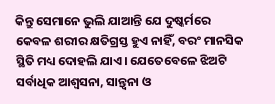କିନ୍ତୁ ସେମାନେ ଭୁଲି ଯାଆନ୍ତି ଯେ ଦୁଷ୍କର୍ମରେ କେବଳ ଶରୀର କ୍ଷତିଗ୍ରସ୍ତ ହୁଏ ନାହିଁ, ବରଂ ମାନସିକ ସ୍ଥିତି ମଧ୍ୟ ଦୋହଲି ଯାଏ। ଯେତେବେଳେ ଝିଅଟି ସର୍ବାଧିକ ଆଶ୍ୱସନା, ସାନ୍ତ୍ୱନା ଓ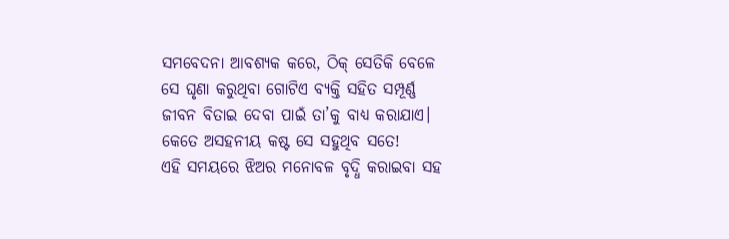ସମବେଦନା ଆବଶ୍ୟକ କରେ, ଠିକ୍ ସେତିକି ବେଳେ ସେ ଘୃଣା କରୁଥିବା ଗୋଟିଏ ବ୍ୟକ୍ତି ସହିତ ସମ୍ପୂର୍ଣ୍ଣ ଜୀବନ ବିତାଇ ଦେବା ପାଇଁ ତା’କୁ ବାଧ୍ୟ କରାଯାଏ। କେତେ ଅସହନୀୟ କଷ୍ଟ ସେ ସହୁଥିବ ସତେ!
ଏହି ସମୟରେ ଝିଅର ମନୋବଳ ବୃଦ୍ଧି କରାଇବା ସହ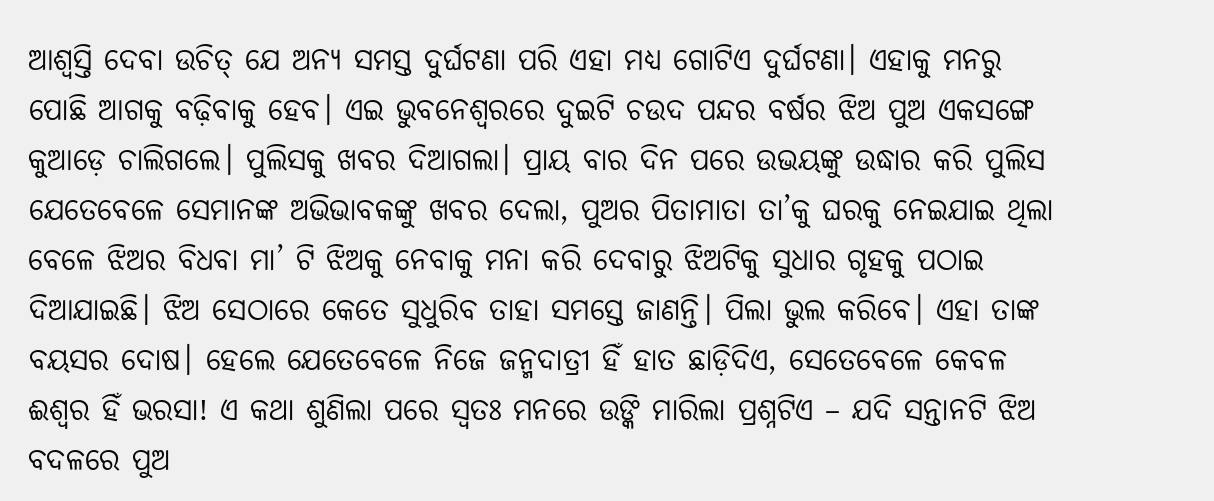ଆଶ୍ୱସ୍ତି ଦେବା ଉଚିତ୍ ଯେ ଅନ୍ୟ ସମସ୍ତ ଦୁର୍ଘଟଣା ପରି ଏହା ମଧ୍ୟ ଗୋଟିଏ ଦୁର୍ଘଟଣା। ଏହାକୁ ମନରୁ ପୋଛି ଆଗକୁ ବଢ଼ିବାକୁ ହେବ। ଏଇ ଭୁବନେଶ୍ୱରରେ ଦୁଇଟି ଚଉଦ ପନ୍ଦର ବର୍ଷର ଝିଅ ପୁଅ ଏକସଙ୍ଗେ କୁଆଡ଼େ ଚାଲିଗଲେ। ପୁଲିସକୁ ଖବର ଦିଆଗଲା। ପ୍ରାୟ ବାର ଦିନ ପରେ ଉଭୟଙ୍କୁ ଉଦ୍ଧାର କରି ପୁଲିସ ଯେତେବେଳେ ସେମାନଙ୍କ ଅଭିଭାବକଙ୍କୁ ଖବର ଦେଲା, ପୁଅର ପିତାମାତା ତା’କୁ ଘରକୁ ନେଇଯାଇ ଥିଲା ବେଳେ ଝିଅର ବିଧବା ମା’ ଟି ଝିଅକୁ ନେବାକୁ ମନା କରି ଦେବାରୁ ଝିଅଟିକୁ ସୁଧାର ଗୃହକୁ ପଠାଇ ଦିଆଯାଇଛି। ଝିଅ ସେଠାରେ କେତେ ସୁଧୁରିବ ତାହା ସମସ୍ତେ ଜାଣନ୍ତି। ପିଲା ଭୁଲ କରିବେ। ଏହା ତାଙ୍କ ବୟସର ଦୋଷ। ହେଲେ ଯେତେବେଳେ ନିଜେ ଜନ୍ମଦାତ୍ରୀ ହିଁ ହାତ ଛାଡ଼ିଦିଏ, ସେତେବେଳେ କେବଳ ଈଶ୍ୱର ହିଁ ଭରସା! ଏ କଥା ଶୁଣିଲା ପରେ ସ୍ୱତଃ ମନରେ ଉଙ୍କି ମାରିଲା ପ୍ରଶ୍ନଟିଏ – ଯଦି ସନ୍ତାନଟି ଝିଅ ବଦଳରେ ପୁଅ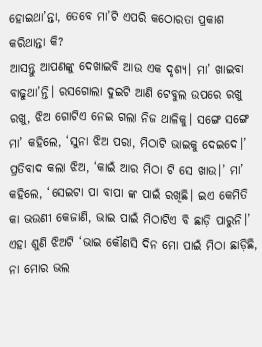ହୋଇଥା’ନ୍ତା, ତେବେ ମା’ଟି ଏପରି କଠୋରତା ପ୍ରକାଶ କରିଥାନ୍ତା କି?
ଆସନ୍ତୁ ଆପଣଙ୍କୁ ଦେଖାଇବି ଆଉ ଏକ ଦୃଶ୍ୟ। ମା’ ଖାଇବା ବାଢୁଥା’ନ୍ତି। ରସଗୋଲା ଦୁଇଟି ଆଣି ଟେବୁଲ ଉପରେ ରଖୁ ରଖୁ, ଝିଅ ଗୋଟିଏ ନେଇ ଗଲା ନିଜ ଥାଳିକୁ। ସଙ୍ଗେ ସଙ୍ଗେ ମା’ କହିଲେ, ‘ସୁନା ଝିଅ ପରା, ମିଠାଟି ଭାଇକୁ ଦେଇଦେ।’ ପ୍ରତିବାଦ କଲା ଝିଅ, ‘କାଇଁ ଆର ମିଠା ଟି ସେ ଖାଉ।’ ମା’ କହିଲେ, ‘ସେଇଟା ପା ବାପା ଙ୍କ ପାଇଁ ରଖିଛି। ଇଏ କେମିତି କା ଭଉଣୀ କେଜାଣି, ଭାଇ ପାଇଁ ମିଠାଟିଏ ବି ଛାଡ଼ି ପାରୁନି।’ ଏହା ଶୁଣି ଝିଅଟି ‘ଭାଇ କୌଣସି ଦିନ ମୋ ପାଇଁ ମିଠା ଛାଡ଼ିଛି, ନା ମୋର ଭଲ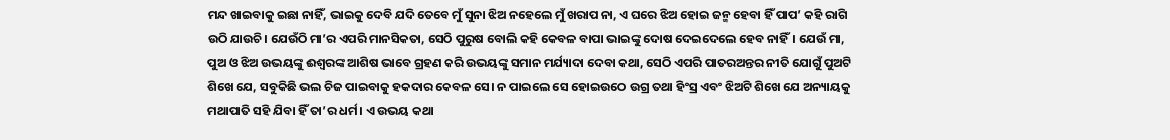ମନ୍ଦ ଖାଇବାକୁ ଇଛା ନାହିଁ, ଭାଇକୁ ଦେବି ଯଦି ତେବେ ମୁଁ ସୁନା ଝିଅ ନହେଲେ ମୁଁ ଖରାପ ନା, ଏ ଘରେ ଝିଅ ହୋଇ ଜନ୍ମ ହେବା ହିଁ ପାପ’ କହି ରାଗି ଉଠି ଯାଉଚି। ଯେଉଁଠି ମା’ର ଏପରି ମାନସିକତା, ସେଠି ପୁରୁଷ ବୋଲି କହି କେବଳ ବାପା ଭାଇଙ୍କୁ ଦୋଷ ଦେଇଦେଲେ ହେବ ନାହିଁ। ଯେଉଁ ମା, ପୁଅ ଓ ଝିଅ ଉଭୟଙ୍କୁ ଈଶ୍ୱରଙ୍କ ଆଶିଷ ଭାବେ ଗ୍ରହଣ କରି ଉଭୟଙ୍କୁ ସମାନ ମର୍ଯ୍ୟାଦା ଦେବା କଥା, ସେଠି ଏପରି ପାତରଅନ୍ତର ନୀତି ଯୋଗୁଁ ପୁଅଟି ଶିଖେ ଯେ, ସବୁକିଛି ଭଲ ଚିଜ ପାଇବାକୁ ହକଦାର କେବଳ ସେ। ନ ପାଇଲେ ସେ ହୋଇଉଠେ ଉଗ୍ର ତଥା ହିଂସ୍ର ଏବଂ ଝିଅଟି ଶିଖେ ଯେ ଅନ୍ୟାୟକୁ ମଥାପାତି ସହି ଯିବା ହିଁ ତା’ର ଧର୍ମ। ଏ ଉଭୟ କଥା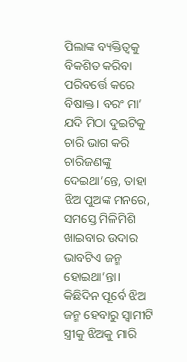ପିଲାଙ୍କ ବ୍ୟକ୍ତିତ୍ୱକୁ ବିକଶିତ କରିବା ପରିବର୍ତ୍ତେ କରେ ବିଷାକ୍ତ। ବରଂ ମା’ ଯଦି ମିଠା ଦୁଇଟିକୁ ଚାରି ଭାଗ କରି ଚାରିଜଣଙ୍କୁ ଦେଇଥା’ନ୍ତେ, ତାହା ଝିଅ ପୁଅଙ୍କ ମନରେ, ସମସ୍ତେ ମିଳିମିଶି ଖାଇବାର ଉଦାର ଭାବଟିଏ ଜନ୍ମ ହୋଇଥା’ନ୍ତା।
କିଛିଦିନ ପୂର୍ବେ ଝିଅ ଜନ୍ମ ହେବାରୁ ସ୍ୱାମୀଟି ସ୍ତ୍ରୀକୁ ଝିଅକୁ ମାରି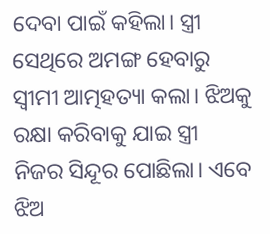ଦେବା ପାଇଁ କହିଲା। ସ୍ତ୍ରୀ ସେଥିରେ ଅମଙ୍ଗ ହେବାରୁ ସ୍ୱୀମୀ ଆତ୍ମହତ୍ୟା କଲା। ଝିଅକୁ ରକ୍ଷା କରିବାକୁ ଯାଇ ସ୍ତ୍ରୀ ନିଜର ସିନ୍ଦୂର ପୋଛିଲା। ଏବେ ଝିଅ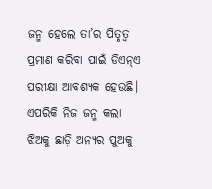ଜନ୍ମ ହେଲେ ତା’ର ପିତୃତ୍ୱ ପ୍ରମାଣ କରିବା ପାଇଁ ଡିଏନ୍ଏ ପରୀକ୍ଷା ଆବଶ୍ୟକ ହେଉଛି। ଏପରିକି ନିଜ ଜନ୍ମ କଲା ଝିଅକୁ ଛାଡ଼ି ଅନ୍ୟର ପୁଅକୁ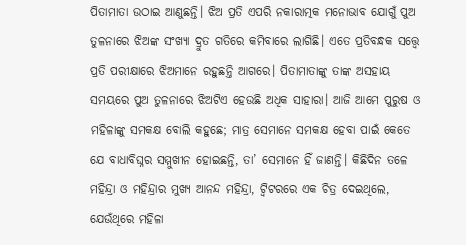ପିତାମାତା ଉଠାଇ ଆଣୁଛନ୍ତି। ଝିଅ ପ୍ରତି ଏପରି ନକାରାତ୍ମକ ମନୋଭାବ ଯୋଗୁଁ ପୁଅ ତୁଳନାରେ ଝିଅଙ୍କ ସଂଖ୍ୟା ଦ୍ରୁତ ଗତିରେ କମିବାରେ ଲାଗିଛି। ଏତେ ପ୍ରତିବନ୍ଧକ ସତ୍ତ୍ବେ ପ୍ରତି ପରୀକ୍ଷାରେ ଝିଅମାନେ ରହୁଛନ୍ତି ଆଗରେ। ପିତାମାତାଙ୍କୁ ତାଙ୍କ ଅସହାୟ ସମୟରେ ପୁଅ ତୁଳନାରେ ଝିଅଟିଏ ହେଉଛି ଅଧିକ ସାହାରା। ଆଜି ଆମେ ପୁରୁଷ ଓ ମହିଳାଙ୍କୁ ସମକକ୍ଷ ବୋଲି କହୁଛେ; ମାତ୍ର ସେମାନେ ସମକକ୍ଷ ହେବା ପାଇଁ କେତେ ଯେ ବାଧାବିଘ୍ନର ସମ୍ମୁଖୀନ ହୋଇଛନ୍ତି, ତା’ ସେମାନେ ହିଁ ଜାଣନ୍ତି। କିଛିଦିନ ତଳେ ମହିନ୍ଦ୍ରା ଓ ମହିନ୍ଦ୍ରାର ମୁଖ୍ୟ ଆନନ୍ଦ ମହିନ୍ଦ୍ରା, ଟ୍ୱିଟରରେ ଏକ ଚିତ୍ର ଦେଇଥିଲେ, ଯେଉଁଥିରେ ମହିଳା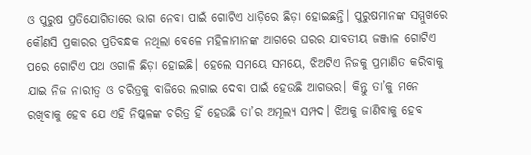ଓ ପୁରୁଷ ପ୍ରତିଯୋଗିତାରେ ଭାଗ ନେବା ପାଇଁ ଗୋଟିଏ ଧାଡ଼ିରେ ଛିଡ଼ା ହୋଇଛନ୍ତି। ପୁରୁଷମାନଙ୍କ ସମ୍ମୁଖରେ କୌଣସି ପ୍ରକାରର ପ୍ରତିବନ୍ଧକ ନଥିଲା ବେଳେ ମହିଳାମାନଙ୍କ ଆଗରେ ଘରର ଯାବତୀୟ ଜଞ୍ଜାଳ ଗୋଟିଏ ପରେ ଗୋଟିଏ ପଥ ଓଗାଳି ଛିଡ଼ା ହୋଇଛି। ହେଲେ ସମୟେ ସମୟେ, ଝିଅଟିଏ ନିଜକୁ ପ୍ରମାଣିତ କରିବାକୁ ଯାଇ ନିଜ ନାରୀତ୍ୱ ଓ ଚରିତ୍ରକୁ ବାଜିରେ ଲଗାଇ ଦେବା ପାଇଁ ହେଉଛି ଆଗଭର। କିନ୍ତୁ ତା’କୁ ମନେ ରଖିବାକୁ ହେବ ଯେ ଏହି ନିଷ୍କଳଙ୍କ ଚରିତ୍ର ହିଁ ହେଉଛି ତା’ର ଅମୂଲ୍ୟ ସମ୍ପଦ। ଝିଅକୁ ଜାଣିବାକୁ ହେବ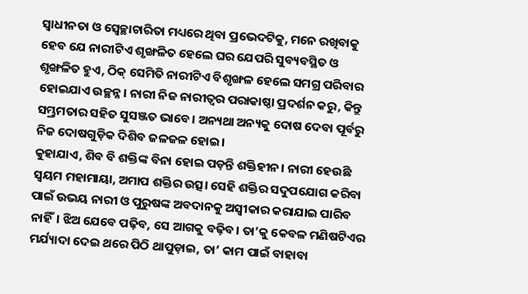ସ୍ୱାଧୀନତା ଓ ସ୍ୱେଚ୍ଛାଚାରିତା ମଧ୍ୟରେ ଥିବା ପ୍ରଭେଦଟିକୁ, ମନେ ରଖିବାକୁ ହେବ ଯେ ନାରୀଟିଏ ଶୃଙ୍ଖଳିତ ହେଲେ ଘର ଯେପରି ସୁବ୍ୟବସ୍ଥିତ ଓ ଶୃଙ୍ଖଳିତ ହୁଏ, ଠିକ୍ ସେମିତି ନାରୀଟିଏ ବିଶୃଙ୍ଖଳ ହେଲେ ସମଗ୍ର ପରିବାର ହୋଇଯାଏ ଉଚ୍ଛନ୍ନ। ନାରୀ ନିଜ ନାରୀତ୍ୱର ପରାକାଷ୍ଠା ପ୍ରଦର୍ଶନ କରୁ, କିନ୍ତୁ ସମ୍ଭ୍ରମତାର ସହିତ ସୁସଞ୍ଜତ ଭାବେ। ଅନ୍ୟଥା ଅନ୍ୟକୁ ଦୋଷ ଦେବା ପୂର୍ବରୁ ନିଜ ଦୋଷଗୁଡ଼ିକ ଦିଶିବ ଜଳଜଳ ହୋଇ।
କୁହାଯାଏ, ଶିବ ବି ଶକ୍ତିଙ୍କ ବିନା ହୋଇ ପଡ଼ନ୍ତି ଶକ୍ତିହୀନ। ନାରୀ ହେଉଛି ସ୍ୱୟମ ମହାମାୟା, ଅମାପ ଶକ୍ତିର ଉତ୍ସ। ସେହି ଶକ୍ତିର ସଦୁପଯୋଗ କରିବା ପାଇଁ ଉଭୟ ନାରୀ ଓ ପୁରୁଷଙ୍କ ଅବଦାନକୁ ଅସ୍ୱୀକାର କରାଯାଇ ପାରିବ ନାହିଁ। ଝିଅ ଯେବେ ପଢ଼ିବ, ସେ ଆଗକୁ ବଢ଼ିବ। ତା’କୁ କେବଳ ମଣିଷଟିଏର ମର୍ଯ୍ୟାଦା ଦେଇ ଥରେ ପିଠି ଥାପୁଡ଼ାଇ, ତା’ କାମ ପାଇଁ ବାହାବା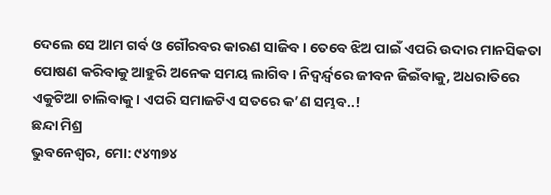ଦେଲେ ସେ ଆମ ଗର୍ବ ଓ ଗୌରବର କାରଣ ସାଜିବ। ତେବେ ଝିଅ ପାଇଁ ଏପରି ଉଦାର ମାନସିକତା ପୋଷଣ କରିବାକୁ ଆହୁରି ଅନେକ ସମୟ ଲାଗିବ। ନିଦ୍ୱର୍ନ୍ଦ୍ୱରେ ଜୀବନ ଜିଇଁବାକୁ, ଅଧରାତିରେ ଏକୁଟିଆ ଚାଲିବାକୁ। ଏପରି ସମାଜଟିଏ ସତରେ କ’ଣ ସମ୍ଭବ..!
ଛନ୍ଦା ମିଶ୍ର
ଭୁବନେଶ୍ୱର, ମୋ: ୯୪୩୭୪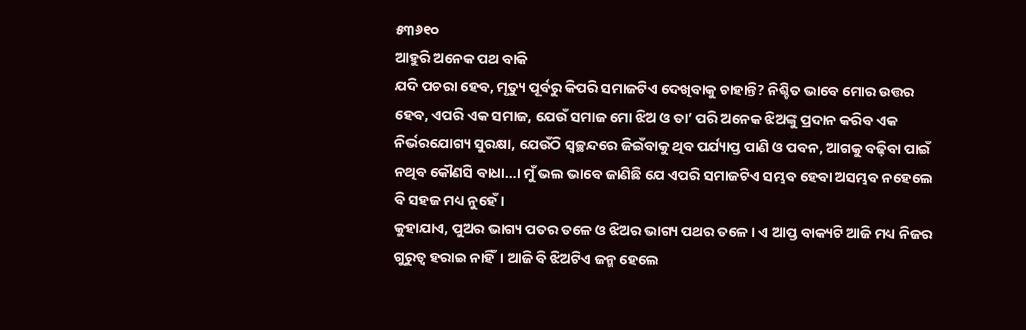୫୩୬୧୦
ଆହୁରି ଅନେକ ପଥ ବାକି
ଯଦି ପଚରା ହେବ, ମୃତ୍ୟୁ ପୂର୍ବରୁ କିପରି ସମାଜଟିଏ ଦେଖିବାକୁ ଚାହାନ୍ତି? ନିଶ୍ଚିତ ଭାବେ ମୋର ଉତ୍ତର ହେବ, ଏପରି ଏକ ସମାଜ, ଯେଉଁ ସମାଜ ମୋ ଝିଅ ଓ ତା’ ପରି ଅନେକ ଝିଅଙ୍କୁ ପ୍ରଦାନ କରିବ ଏକ ନିର୍ଭରଯୋଗ୍ୟ ସୁରକ୍ଷା, ଯେଉଁଠି ସ୍ୱଚ୍ଛନ୍ଦରେ ଜିଇଁବାକୁ ଥିବ ପର୍ଯ୍ୟାପ୍ତ ପାଣି ଓ ପବନ, ଆଗକୁ ବଢ଼ିବା ପାଇଁ ନଥିବ କୌଣସି ବାଧା…। ମୁଁ ଭଲ ଭାବେ ଜାଣିଛି ଯେ ଏପରି ସମାଜଟିଏ ସମ୍ଭବ ହେବା ଅସମ୍ଭବ ନହେଲେ ବି ସହଜ ମଧ୍ୟ ନୁହେଁ।
କୁହାଯାଏ, ପୁଅର ଭାଗ୍ୟ ପତର ତଳେ ଓ ଝିଅର ଭାଗ୍ୟ ପଥର ତଳେ। ଏ ଆପ୍ତ ବାକ୍ୟଟି ଆଜି ମଧ୍ୟ ନିଜର ଗୁରୁତ୍ୱ ହରାଇ ନାହିଁ। ଆଜି ବି ଝିଅଟିଏ ଜନ୍ମ ହେଲେ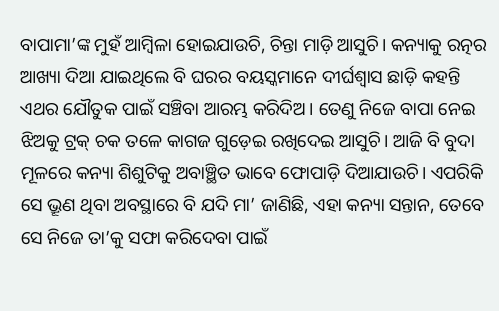ବାପାମା’ଙ୍କ ମୁହଁ ଆମ୍ୱିଳା ହୋଇଯାଉଚି, ଚିନ୍ତା ମାଡ଼ି ଆସୁଚି। କନ୍ୟାକୁ ରତ୍ନର ଆଖ୍ୟା ଦିଆ ଯାଇଥିଲେ ବି ଘରର ବୟସ୍କମାନେ ଦୀର୍ଘଶ୍ୱାସ ଛାଡ଼ି କହନ୍ତି ଏଥର ଯୌତୁକ ପାଇଁ ସଞ୍ଚିବା ଆରମ୍ଭ କରିଦିଅ। ତେଣୁ ନିଜେ ବାପା ନେଇ ଝିଅକୁ ଟ୍ରକ୍ ଚକ ତଳେ କାଗଜ ଗୁଡ଼େଇ ରଖିଦେଇ ଆସୁଚି। ଆଜି ବି ବୁଦା ମୂଳରେ କନ୍ୟା ଶିଶୁଟିକୁ ଅବାଞ୍ଛିତ ଭାବେ ଫୋପାଡ଼ି ଦିଆଯାଉଚି। ଏପରିକି ସେ ଭ୍ରୂଣ ଥିବା ଅବସ୍ଥାରେ ବି ଯଦି ମା’ ଜାଣିଛି, ଏହା କନ୍ୟା ସନ୍ତାନ, ତେବେ ସେ ନିଜେ ତା’କୁ ସଫା କରିଦେବା ପାଇଁ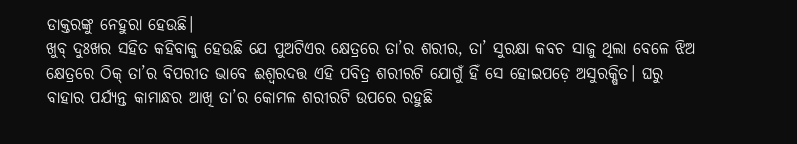ଡାକ୍ତରଙ୍କୁ ନେହୁରା ହେଉଛି।
ଖୁବ୍ ଦୁଃଖର ସହିତ କହିବାକୁ ହେଉଛି ଯେ ପୁଅଟିଏର କ୍ଷେତ୍ରରେ ତା’ର ଶରୀର, ତା’ ସୁରକ୍ଷା କବଚ ସାଜୁ ଥିଲା ବେଳେ ଝିଅ କ୍ଷେତ୍ରରେ ଠିକ୍ ତା’ର ବିପରୀତ ଭାବେ ଈଶ୍ୱରଦତ୍ତ ଏହି ପବିତ୍ର ଶରୀରଟି ଯୋଗୁଁ ହିଁ ସେ ହୋଇପଡ଼େ ଅସୁରକ୍ଷିତ। ଘରୁ ବାହାର ପର୍ଯ୍ୟନ୍ତ କାମାନ୍ଧର ଆଖି ତା’ର କୋମଳ ଶରୀରଟି ଉପରେ ରହୁଛି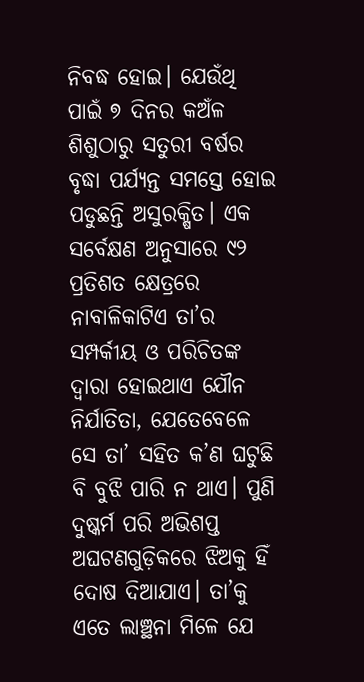ନିବଦ୍ଧ ହୋଇ। ଯେଉଁଥି ପାଇଁ ୭ ଦିନର କଅଁଳ ଶିଶୁଠାରୁ ସତୁରୀ ବର୍ଷର ବୃଦ୍ଧା ପର୍ଯ୍ୟନ୍ତ ସମସ୍ତେ ହୋଇ ପଡୁଛନ୍ତି ଅସୁରକ୍ଷିତ। ଏକ ସର୍ବେକ୍ଷଣ ଅନୁସାରେ ୯୨ ପ୍ରତିଶତ କ୍ଷେତ୍ରରେ ନାବାଳିକାଟିଏ ତା’ର ସମ୍ପର୍କୀୟ ଓ ପରିଚିତଙ୍କ ଦ୍ୱାରା ହୋଇଥାଏ ଯୌନ ନିର୍ଯାତିତା, ଯେତେବେଳେ ସେ ତା’ ସହିତ କ’ଣ ଘଟୁଛି ବି ବୁଝି ପାରି ନ ଥାଏ। ପୁଣି ଦୁଷ୍କର୍ମ ପରି ଅଭିଶପ୍ତ ଅଘଟଣଗୁଡ଼ିକରେ ଝିଅକୁ ହିଁ ଦୋଷ ଦିଆଯାଏ। ତା’କୁ ଏତେ ଲାଞ୍ଛନା ମିଳେ ଯେ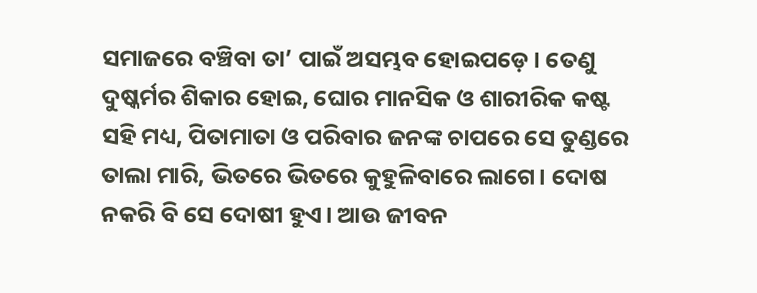ସମାଜରେ ବଞ୍ଚିବା ତା’ ପାଇଁ ଅସମ୍ଭବ ହୋଇପଡ଼େ। ତେଣୁ ଦୁଷ୍କର୍ମର ଶିକାର ହୋଇ, ଘୋର ମାନସିକ ଓ ଶାରୀରିକ କଷ୍ଟ ସହି ମଧ୍ୟ, ପିତାମାତା ଓ ପରିବାର ଜନଙ୍କ ଚାପରେ ସେ ତୁଣ୍ଡରେ ତାଲା ମାରି, ଭିତରେ ଭିତରେ କୁହୁଳିବାରେ ଲାଗେ। ଦୋଷ ନକରି ବି ସେ ଦୋଷୀ ହୁଏ। ଆଉ ଜୀବନ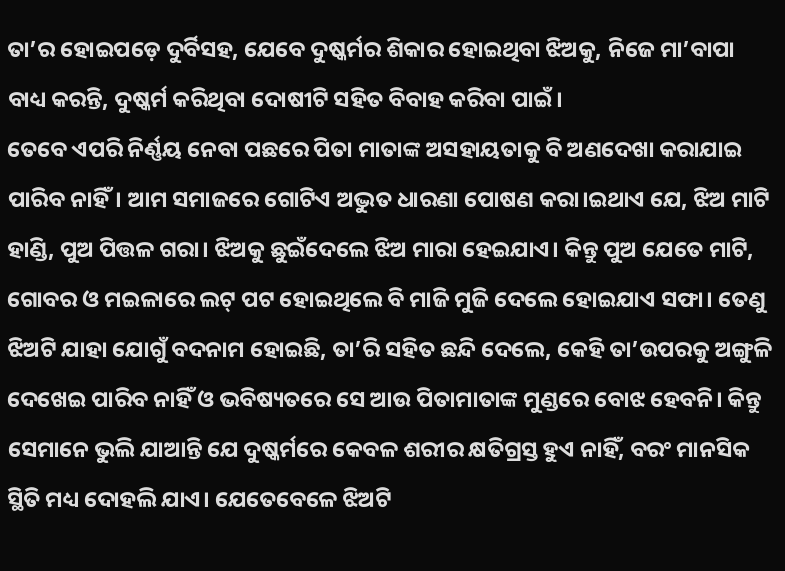ତା’ର ହୋଇପଡ଼େ ଦୁର୍ବିସହ, ଯେବେ ଦୁଷ୍କର୍ମର ଶିକାର ହୋଇଥିବା ଝିଅକୁ, ନିଜେ ମା’ବାପା ବାଧ୍ୟ କରନ୍ତି, ଦୁଷ୍କର୍ମ କରିଥିବା ଦୋଷୀଟି ସହିତ ବିବାହ କରିବା ପାଇଁ।
ତେବେ ଏପରି ନିର୍ଣ୍ଣୟ ନେବା ପଛରେ ପିତା ମାତାଙ୍କ ଅସହାୟତାକୁ ବି ଅଣଦେଖା କରାଯାଇ ପାରିବ ନାହିଁ। ଆମ ସମାଜରେ ଗୋଟିଏ ଅଦ୍ଭୁତ ଧାରଣା ପୋଷଣ କରା।ଇଥାଏ ଯେ, ଝିଅ ମାଟି ହାଣ୍ଡି, ପୁଅ ପିତ୍ତଳ ଗରା। ଝିଅକୁ ଛୁଇଁଦେଲେ ଝିଅ ମାରା ହେଇଯାଏ। କିନ୍ତୁ ପୁଅ ଯେତେ ମାଟି, ଗୋବର ଓ ମଇଳାରେ ଲଟ୍ ପଟ ହୋଇଥିଲେ ବି ମାଜି ମୁଜି ଦେଲେ ହୋଇଯାଏ ସଫା। ତେଣୁ ଝିଅଟି ଯାହା ଯୋଗୁଁ ବଦନାମ ହୋଇଛି, ତା’ରି ସହିତ ଛନ୍ଦି ଦେଲେ, କେହି ତା’ଉପରକୁ ଅଙ୍ଗୁଳି ଦେଖେଇ ପାରିବ ନାହିଁ ଓ ଭବିଷ୍ୟତରେ ସେ ଆଉ ପିତାମାତାଙ୍କ ମୁଣ୍ଡରେ ବୋଝ ହେବନି। କିନ୍ତୁ ସେମାନେ ଭୁଲି ଯାଆନ୍ତି ଯେ ଦୁଷ୍କର୍ମରେ କେବଳ ଶରୀର କ୍ଷତିଗ୍ରସ୍ତ ହୁଏ ନାହିଁ, ବରଂ ମାନସିକ ସ୍ଥିତି ମଧ୍ୟ ଦୋହଲି ଯାଏ। ଯେତେବେଳେ ଝିଅଟି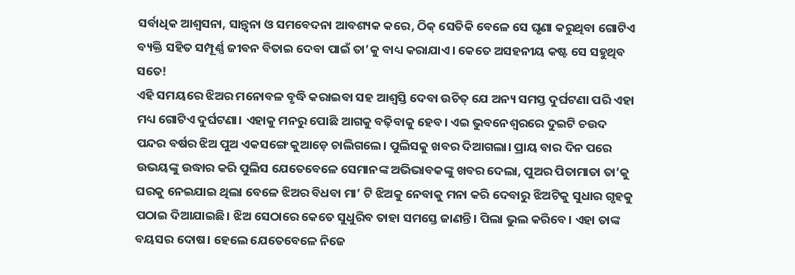ସର୍ବାଧିକ ଆଶ୍ୱସନା, ସାନ୍ତ୍ୱନା ଓ ସମବେଦନା ଆବଶ୍ୟକ କରେ, ଠିକ୍ ସେତିକି ବେଳେ ସେ ଘୃଣା କରୁଥିବା ଗୋଟିଏ ବ୍ୟକ୍ତି ସହିତ ସମ୍ପୂର୍ଣ୍ଣ ଜୀବନ ବିତାଇ ଦେବା ପାଇଁ ତା’କୁ ବାଧ୍ୟ କରାଯାଏ। କେତେ ଅସହନୀୟ କଷ୍ଟ ସେ ସହୁଥିବ ସତେ!
ଏହି ସମୟରେ ଝିଅର ମନୋବଳ ବୃଦ୍ଧି କରାଇବା ସହ ଆଶ୍ୱସ୍ତି ଦେବା ଉଚିତ୍ ଯେ ଅନ୍ୟ ସମସ୍ତ ଦୁର୍ଘଟଣା ପରି ଏହା ମଧ୍ୟ ଗୋଟିଏ ଦୁର୍ଘଟଣା। ଏହାକୁ ମନରୁ ପୋଛି ଆଗକୁ ବଢ଼ିବାକୁ ହେବ। ଏଇ ଭୁବନେଶ୍ୱରରେ ଦୁଇଟି ଚଉଦ ପନ୍ଦର ବର୍ଷର ଝିଅ ପୁଅ ଏକସଙ୍ଗେ କୁଆଡ଼େ ଚାଲିଗଲେ। ପୁଲିସକୁ ଖବର ଦିଆଗଲା। ପ୍ରାୟ ବାର ଦିନ ପରେ ଉଭୟଙ୍କୁ ଉଦ୍ଧାର କରି ପୁଲିସ ଯେତେବେଳେ ସେମାନଙ୍କ ଅଭିଭାବକଙ୍କୁ ଖବର ଦେଲା, ପୁଅର ପିତାମାତା ତା’କୁ ଘରକୁ ନେଇଯାଇ ଥିଲା ବେଳେ ଝିଅର ବିଧବା ମା’ ଟି ଝିଅକୁ ନେବାକୁ ମନା କରି ଦେବାରୁ ଝିଅଟିକୁ ସୁଧାର ଗୃହକୁ ପଠାଇ ଦିଆଯାଇଛି। ଝିଅ ସେଠାରେ କେତେ ସୁଧୁରିବ ତାହା ସମସ୍ତେ ଜାଣନ୍ତି। ପିଲା ଭୁଲ କରିବେ। ଏହା ତାଙ୍କ ବୟସର ଦୋଷ। ହେଲେ ଯେତେବେଳେ ନିଜେ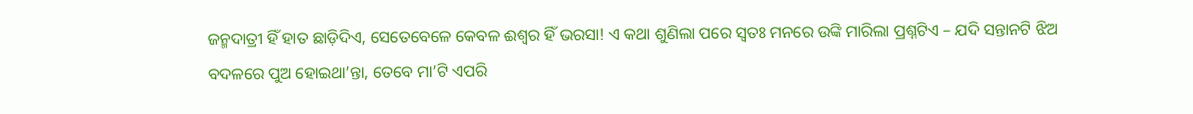ଜନ୍ମଦାତ୍ରୀ ହିଁ ହାତ ଛାଡ଼ିଦିଏ, ସେତେବେଳେ କେବଳ ଈଶ୍ୱର ହିଁ ଭରସା! ଏ କଥା ଶୁଣିଲା ପରେ ସ୍ୱତଃ ମନରେ ଉଙ୍କି ମାରିଲା ପ୍ରଶ୍ନଟିଏ – ଯଦି ସନ୍ତାନଟି ଝିଅ ବଦଳରେ ପୁଅ ହୋଇଥା’ନ୍ତା, ତେବେ ମା’ଟି ଏପରି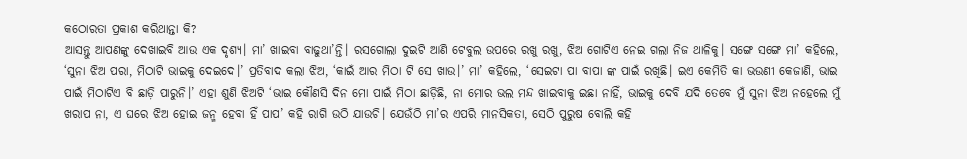କଠୋରତା ପ୍ରକାଶ କରିଥାନ୍ତା କି?
ଆସନ୍ତୁ ଆପଣଙ୍କୁ ଦେଖାଇବି ଆଉ ଏକ ଦୃଶ୍ୟ। ମା’ ଖାଇବା ବାଢୁଥା’ନ୍ତି। ରସଗୋଲା ଦୁଇଟି ଆଣି ଟେବୁଲ ଉପରେ ରଖୁ ରଖୁ, ଝିଅ ଗୋଟିଏ ନେଇ ଗଲା ନିଜ ଥାଳିକୁ। ସଙ୍ଗେ ସଙ୍ଗେ ମା’ କହିଲେ, ‘ସୁନା ଝିଅ ପରା, ମିଠାଟି ଭାଇକୁ ଦେଇଦେ।’ ପ୍ରତିବାଦ କଲା ଝିଅ, ‘କାଇଁ ଆର ମିଠା ଟି ସେ ଖାଉ।’ ମା’ କହିଲେ, ‘ସେଇଟା ପା ବାପା ଙ୍କ ପାଇଁ ରଖିଛି। ଇଏ କେମିତି କା ଭଉଣୀ କେଜାଣି, ଭାଇ ପାଇଁ ମିଠାଟିଏ ବି ଛାଡ଼ି ପାରୁନି।’ ଏହା ଶୁଣି ଝିଅଟି ‘ଭାଇ କୌଣସି ଦିନ ମୋ ପାଇଁ ମିଠା ଛାଡ଼ିଛି, ନା ମୋର ଭଲ ମନ୍ଦ ଖାଇବାକୁ ଇଛା ନାହିଁ, ଭାଇକୁ ଦେବି ଯଦି ତେବେ ମୁଁ ସୁନା ଝିଅ ନହେଲେ ମୁଁ ଖରାପ ନା, ଏ ଘରେ ଝିଅ ହୋଇ ଜନ୍ମ ହେବା ହିଁ ପାପ’ କହି ରାଗି ଉଠି ଯାଉଚି। ଯେଉଁଠି ମା’ର ଏପରି ମାନସିକତା, ସେଠି ପୁରୁଷ ବୋଲି କହି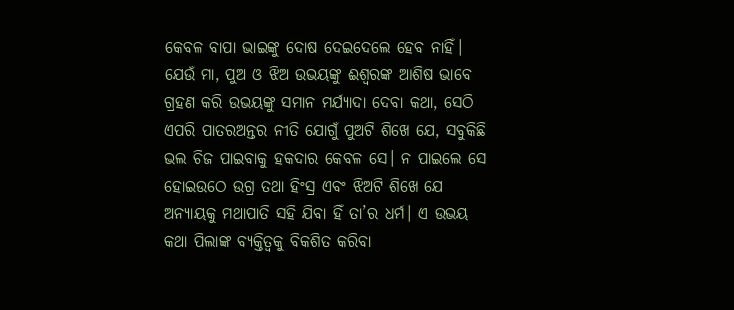କେବଳ ବାପା ଭାଇଙ୍କୁ ଦୋଷ ଦେଇଦେଲେ ହେବ ନାହିଁ। ଯେଉଁ ମା, ପୁଅ ଓ ଝିଅ ଉଭୟଙ୍କୁ ଈଶ୍ୱରଙ୍କ ଆଶିଷ ଭାବେ ଗ୍ରହଣ କରି ଉଭୟଙ୍କୁ ସମାନ ମର୍ଯ୍ୟାଦା ଦେବା କଥା, ସେଠି ଏପରି ପାତରଅନ୍ତର ନୀତି ଯୋଗୁଁ ପୁଅଟି ଶିଖେ ଯେ, ସବୁକିଛି ଭଲ ଚିଜ ପାଇବାକୁ ହକଦାର କେବଳ ସେ। ନ ପାଇଲେ ସେ ହୋଇଉଠେ ଉଗ୍ର ତଥା ହିଂସ୍ର ଏବଂ ଝିଅଟି ଶିଖେ ଯେ ଅନ୍ୟାୟକୁ ମଥାପାତି ସହି ଯିବା ହିଁ ତା’ର ଧର୍ମ। ଏ ଉଭୟ କଥା ପିଲାଙ୍କ ବ୍ୟକ୍ତିତ୍ୱକୁ ବିକଶିତ କରିବା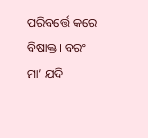ପରିବର୍ତ୍ତେ କରେ ବିଷାକ୍ତ। ବରଂ ମା’ ଯଦି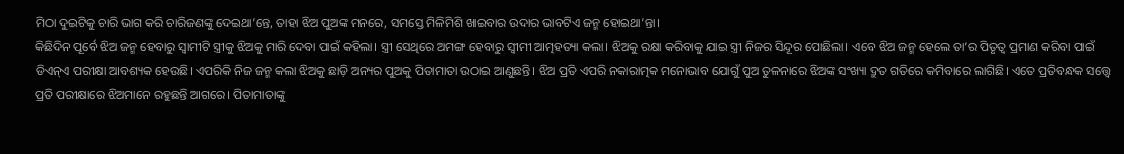ମିଠା ଦୁଇଟିକୁ ଚାରି ଭାଗ କରି ଚାରିଜଣଙ୍କୁ ଦେଇଥା’ନ୍ତେ, ତାହା ଝିଅ ପୁଅଙ୍କ ମନରେ, ସମସ୍ତେ ମିଳିମିଶି ଖାଇବାର ଉଦାର ଭାବଟିଏ ଜନ୍ମ ହୋଇଥା’ନ୍ତା।
କିଛିଦିନ ପୂର୍ବେ ଝିଅ ଜନ୍ମ ହେବାରୁ ସ୍ୱାମୀଟି ସ୍ତ୍ରୀକୁ ଝିଅକୁ ମାରି ଦେବା ପାଇଁ କହିଲା। ସ୍ତ୍ରୀ ସେଥିରେ ଅମଙ୍ଗ ହେବାରୁ ସ୍ୱୀମୀ ଆତ୍ମହତ୍ୟା କଲା। ଝିଅକୁ ରକ୍ଷା କରିବାକୁ ଯାଇ ସ୍ତ୍ରୀ ନିଜର ସିନ୍ଦୂର ପୋଛିଲା। ଏବେ ଝିଅ ଜନ୍ମ ହେଲେ ତା’ର ପିତୃତ୍ୱ ପ୍ରମାଣ କରିବା ପାଇଁ ଡିଏନ୍ଏ ପରୀକ୍ଷା ଆବଶ୍ୟକ ହେଉଛି। ଏପରିକି ନିଜ ଜନ୍ମ କଲା ଝିଅକୁ ଛାଡ଼ି ଅନ୍ୟର ପୁଅକୁ ପିତାମାତା ଉଠାଇ ଆଣୁଛନ୍ତି। ଝିଅ ପ୍ରତି ଏପରି ନକାରାତ୍ମକ ମନୋଭାବ ଯୋଗୁଁ ପୁଅ ତୁଳନାରେ ଝିଅଙ୍କ ସଂଖ୍ୟା ଦ୍ରୁତ ଗତିରେ କମିବାରେ ଲାଗିଛି। ଏତେ ପ୍ରତିବନ୍ଧକ ସତ୍ତ୍ବେ ପ୍ରତି ପରୀକ୍ଷାରେ ଝିଅମାନେ ରହୁଛନ୍ତି ଆଗରେ। ପିତାମାତାଙ୍କୁ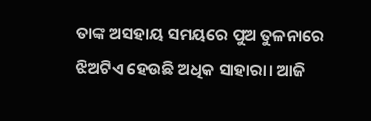ତାଙ୍କ ଅସହାୟ ସମୟରେ ପୁଅ ତୁଳନାରେ ଝିଅଟିଏ ହେଉଛି ଅଧିକ ସାହାରା। ଆଜି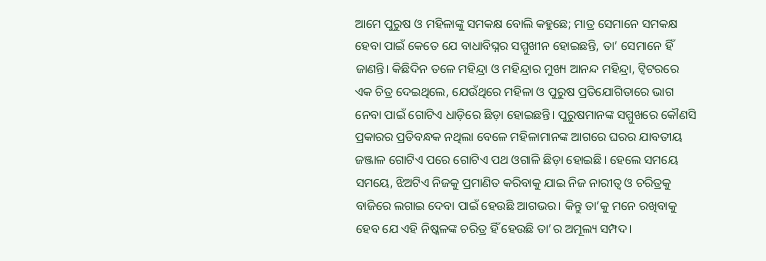ଆମେ ପୁରୁଷ ଓ ମହିଳାଙ୍କୁ ସମକକ୍ଷ ବୋଲି କହୁଛେ; ମାତ୍ର ସେମାନେ ସମକକ୍ଷ ହେବା ପାଇଁ କେତେ ଯେ ବାଧାବିଘ୍ନର ସମ୍ମୁଖୀନ ହୋଇଛନ୍ତି, ତା’ ସେମାନେ ହିଁ ଜାଣନ୍ତି। କିଛିଦିନ ତଳେ ମହିନ୍ଦ୍ରା ଓ ମହିନ୍ଦ୍ରାର ମୁଖ୍ୟ ଆନନ୍ଦ ମହିନ୍ଦ୍ରା, ଟ୍ୱିଟରରେ ଏକ ଚିତ୍ର ଦେଇଥିଲେ, ଯେଉଁଥିରେ ମହିଳା ଓ ପୁରୁଷ ପ୍ରତିଯୋଗିତାରେ ଭାଗ ନେବା ପାଇଁ ଗୋଟିଏ ଧାଡ଼ିରେ ଛିଡ଼ା ହୋଇଛନ୍ତି। ପୁରୁଷମାନଙ୍କ ସମ୍ମୁଖରେ କୌଣସି ପ୍ରକାରର ପ୍ରତିବନ୍ଧକ ନଥିଲା ବେଳେ ମହିଳାମାନଙ୍କ ଆଗରେ ଘରର ଯାବତୀୟ ଜଞ୍ଜାଳ ଗୋଟିଏ ପରେ ଗୋଟିଏ ପଥ ଓଗାଳି ଛିଡ଼ା ହୋଇଛି। ହେଲେ ସମୟେ ସମୟେ, ଝିଅଟିଏ ନିଜକୁ ପ୍ରମାଣିତ କରିବାକୁ ଯାଇ ନିଜ ନାରୀତ୍ୱ ଓ ଚରିତ୍ରକୁ ବାଜିରେ ଲଗାଇ ଦେବା ପାଇଁ ହେଉଛି ଆଗଭର। କିନ୍ତୁ ତା’କୁ ମନେ ରଖିବାକୁ ହେବ ଯେ ଏହି ନିଷ୍କଳଙ୍କ ଚରିତ୍ର ହିଁ ହେଉଛି ତା’ର ଅମୂଲ୍ୟ ସମ୍ପଦ।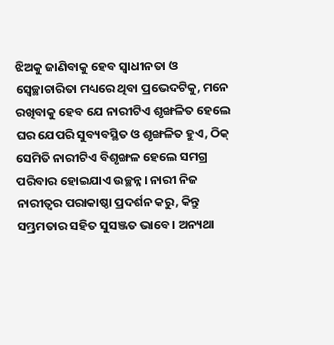ଝିଅକୁ ଜାଣିବାକୁ ହେବ ସ୍ୱାଧୀନତା ଓ ସ୍ୱେଚ୍ଛାଚାରିତା ମଧ୍ୟରେ ଥିବା ପ୍ରଭେଦଟିକୁ, ମନେ ରଖିବାକୁ ହେବ ଯେ ନାରୀଟିଏ ଶୃଙ୍ଖଳିତ ହେଲେ ଘର ଯେପରି ସୁବ୍ୟବସ୍ଥିତ ଓ ଶୃଙ୍ଖଳିତ ହୁଏ, ଠିକ୍ ସେମିତି ନାରୀଟିଏ ବିଶୃଙ୍ଖଳ ହେଲେ ସମଗ୍ର ପରିବାର ହୋଇଯାଏ ଉଚ୍ଛନ୍ନ। ନାରୀ ନିଜ ନାରୀତ୍ୱର ପରାକାଷ୍ଠା ପ୍ରଦର୍ଶନ କରୁ, କିନ୍ତୁ ସମ୍ଭ୍ରମତାର ସହିତ ସୁସଞ୍ଜତ ଭାବେ। ଅନ୍ୟଥା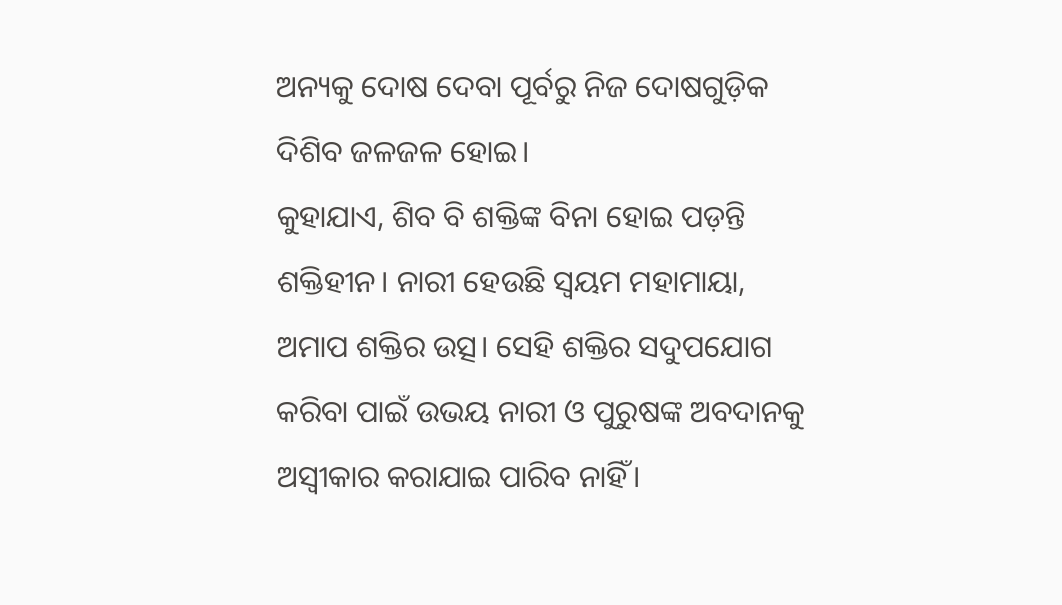ଅନ୍ୟକୁ ଦୋଷ ଦେବା ପୂର୍ବରୁ ନିଜ ଦୋଷଗୁଡ଼ିକ ଦିଶିବ ଜଳଜଳ ହୋଇ।
କୁହାଯାଏ, ଶିବ ବି ଶକ୍ତିଙ୍କ ବିନା ହୋଇ ପଡ଼ନ୍ତି ଶକ୍ତିହୀନ। ନାରୀ ହେଉଛି ସ୍ୱୟମ ମହାମାୟା, ଅମାପ ଶକ୍ତିର ଉତ୍ସ। ସେହି ଶକ୍ତିର ସଦୁପଯୋଗ କରିବା ପାଇଁ ଉଭୟ ନାରୀ ଓ ପୁରୁଷଙ୍କ ଅବଦାନକୁ ଅସ୍ୱୀକାର କରାଯାଇ ପାରିବ ନାହିଁ।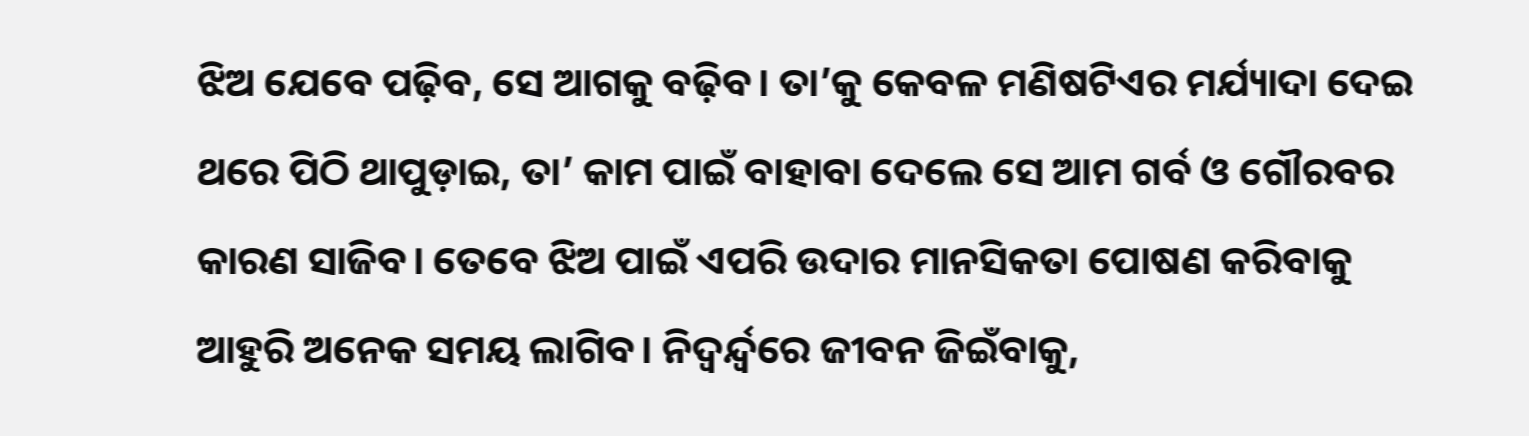ଝିଅ ଯେବେ ପଢ଼ିବ, ସେ ଆଗକୁ ବଢ଼ିବ। ତା’କୁ କେବଳ ମଣିଷଟିଏର ମର୍ଯ୍ୟାଦା ଦେଇ ଥରେ ପିଠି ଥାପୁଡ଼ାଇ, ତା’ କାମ ପାଇଁ ବାହାବା ଦେଲେ ସେ ଆମ ଗର୍ବ ଓ ଗୌରବର କାରଣ ସାଜିବ। ତେବେ ଝିଅ ପାଇଁ ଏପରି ଉଦାର ମାନସିକତା ପୋଷଣ କରିବାକୁ ଆହୁରି ଅନେକ ସମୟ ଲାଗିବ। ନିଦ୍ୱର୍ନ୍ଦ୍ୱରେ ଜୀବନ ଜିଇଁବାକୁ,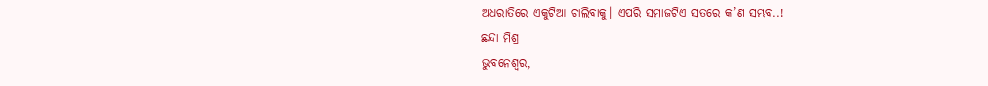ଅଧରାତିରେ ଏକୁଟିଆ ଚାଲିବାକୁ। ଏପରି ସମାଜଟିଏ ସତରେ କ’ଣ ସମ୍ଭବ..!
ଛନ୍ଦା ମିଶ୍ର
ଭୁବନେଶ୍ୱର,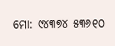ମୋ: ୯୪୩୭୪ ୫୩୬୧୦